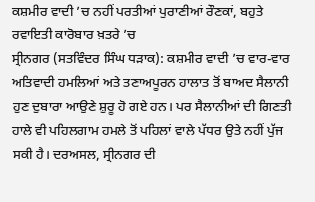ਕਸ਼ਮੀਰ ਵਾਦੀ ’ਚ ਨਹੀਂ ਪਰਤੀਆਂ ਪੁਰਾਣੀਆਂ ਰੌਣਕਾਂ, ਬਹੁਤੇ ਰਵਾਇਤੀ ਕਾਰੋਬਾਰ ਖ਼ਤਰੇ ’ਚ
ਸ੍ਰੀਨਗਰ (ਸਤਵਿੰਦਰ ਸਿੰਘ ਧੜਾਕ): ਕਸ਼ਮੀਰ ਵਾਦੀ ’ਚ ਵਾਰ-ਵਾਰ ਅਤਿਵਾਦੀ ਹਮਲਿਆਂ ਅਤੇ ਤਣਾਅਪੂਰਨ ਹਾਲਾਤ ਤੋਂ ਬਾਅਦ ਸੈਲਾਨੀ ਹੁਣ ਦੁਬਾਰਾ ਆਉਣੇ ਸ਼ੁਰੂ ਹੋ ਗਏ ਹਨ। ਪਰ ਸੈਲਾਨੀਆਂ ਦੀ ਗਿਣਤੀ ਹਾਲੇ ਵੀ ਪਹਿਲਗਾਮ ਹਮਲੇ ਤੋਂ ਪਹਿਲਾਂ ਵਾਲੇ ਪੱਧਰ ਉਤੇ ਨਹੀਂ ਪੁੱਜ ਸਕੀ ਹੈ। ਦਰਅਸਲ, ਸ੍ਰੀਨਗਰ ਦੀ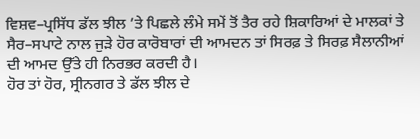ਵਿਸ਼ਵ–ਪ੍ਰਸਿੱਧ ਡੱਲ ਝੀਲ ’ਤੇ ਪਿਛਲੇ ਲੰਮੇ ਸਮੇਂ ਤੋਂ ਤੈਰ ਰਹੇ ਸ਼ਿਕਾਰਿਆਂ ਦੇ ਮਾਲਕਾਂ ਤੇ ਸੈਰ–ਸਪਾਟੇ ਨਾਲ ਜੁੜੇ ਹੋਰ ਕਾਰੋਬਾਰਾਂ ਦੀ ਆਮਦਨ ਤਾਂ ਸਿਰਫ਼ ਤੇ ਸਿਰਫ਼ ਸੈਲਾਨੀਆਂ ਦੀ ਆਮਦ ਉੱਤੇ ਹੀ ਨਿਰਭਰ ਕਰਦੀ ਹੈ।
ਹੋਰ ਤਾਂ ਹੋਰ, ਸ੍ਰੀਨਗਰ ਤੇ ਡੱਲ ਝੀਲ ਦੇ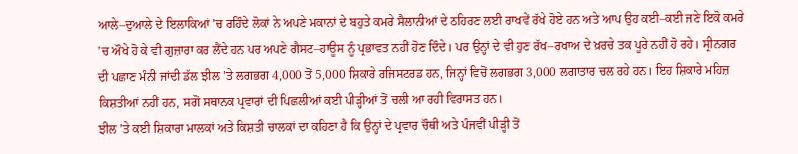ਆਲੇ–ਦੁਆਲੇ ਦੇ ਇਲਾਕਿਆਂ ’ਚ ਰਹਿੰਦੇ ਲੋਕਾਂ ਨੇ ਅਪਣੇ ਮਕਾਨਾਂ ਦੇ ਬਹੁਤੇ ਕਮਰੇ ਸੈਲਾਨੀਆਂ ਦੇ ਠਹਿਰਣ ਲਈ ਰਾਖਵੇਂ ਰੱਖੇ ਹੋਏ ਹਨ ਅਤੇ ਆਪ ਉਹ ਕਈ–ਕਈ ਜਣੇ ਇਕੋ ਕਮਰੇ ’ਚ ਔਖੇ ਹੋ ਕੇ ਵੀ ਗੁਜ਼ਾਰਾ ਕਰ ਲੈਂਦੇ ਹਨ ਪਰ ਅਪਣੇ ਗੈਸਟ–ਹਾਊਸ ਨੂੰ ਪ੍ਰਭਾਵਤ ਨਹੀਂ ਹੋਣ ਦਿੰਦੇ। ਪਰ ਉਨ੍ਹਾਂ ਦੇ ਵੀ ਹੁਣ ਰੱਖ–ਰਖਾਅ ਦੇ ਖ਼ਰਚੇ ਤਕ ਪੂਰੇ ਨਹੀਂ ਹੋ ਰਹੇ। ਸ੍ਰੀਨਗਰ ਦੀ ਪਛਾਣ ਮੰਨੀ ਜਾਂਦੀ ਡੱਲ ਝੀਲ ’ਤੇ ਲਗਭਗ 4,000 ਤੋਂ 5,000 ਸ਼ਿਕਾਰੇ ਰਜਿਸਟਰਡ ਹਨ, ਜਿਨ੍ਹਾਂ ਵਿਚੋਂ ਲਗਭਗ 3,000 ਲਗਾਤਾਰ ਚਲ ਰਹੇ ਹਨ। ਇਹ ਸ਼ਿਕਾਰੇ ਮਹਿਜ਼ ਕਿਸ਼ਤੀਆਂ ਨਹੀਂ ਹਨ, ਸਗੋਂ ਸਥਾਨਕ ਪ੍ਰਵਾਰਾਂ ਦੀ ਪਿਛਲੀਆਂ ਕਈ ਪੀੜ੍ਹੀਆਂ ਤੋਂ ਚਲੀ ਆ ਰਹੀ ਵਿਰਾਸਤ ਹਨ।
ਝੀਲ ’ਤੇ ਕਈ ਸ਼ਿਕਾਰਾ ਮਾਲਕਾਂ ਅਤੇ ਕਿਸ਼ਤੀ ਚਾਲਕਾਂ ਦਾ ਕਹਿਣਾ ਹੈ ਕਿ ਉਨ੍ਹਾਂ ਦੇ ਪ੍ਰਵਾਰ ਚੌਥੀ ਅਤੇ ਪੰਜਵੀਂ ਪੀੜ੍ਹੀ ਤੋਂ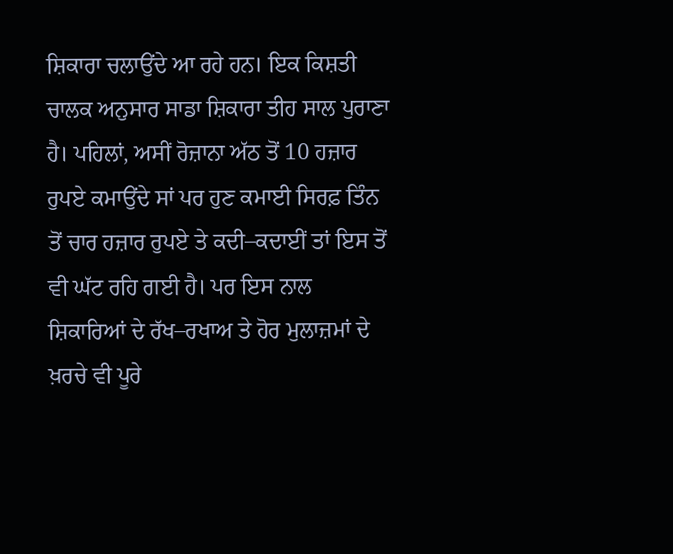ਸ਼ਿਕਾਰਾ ਚਲਾਉਂਦੇ ਆ ਰਹੇ ਹਨ। ਇਕ ਕਿਸ਼ਤੀ ਚਾਲਕ ਅਨੁਸਾਰ ਸਾਡਾ ਸ਼ਿਕਾਰਾ ਤੀਹ ਸਾਲ ਪੁਰਾਣਾ ਹੈ। ਪਹਿਲਾਂ, ਅਸੀਂ ਰੋਜ਼ਾਨਾ ਅੱਠ ਤੋਂ 10 ਹਜ਼ਾਰ ਰੁਪਏ ਕਮਾਉਂਦੇ ਸਾਂ ਪਰ ਹੁਣ ਕਮਾਈ ਸਿਰਫ਼ ਤਿੰਨ ਤੋਂ ਚਾਰ ਹਜ਼ਾਰ ਰੁਪਏ ਤੇ ਕਦੀ–ਕਦਾਈਂ ਤਾਂ ਇਸ ਤੋਂ ਵੀ ਘੱਟ ਰਹਿ ਗਈ ਹੈ। ਪਰ ਇਸ ਨਾਲ ਸ਼ਿਕਾਰਿਆਂ ਦੇ ਰੱਖ–ਰਖਾਅ ਤੇ ਹੋਰ ਮੁਲਾਜ਼ਮਾਂ ਦੇ ਖ਼ਰਚੇ ਵੀ ਪੂਰੇ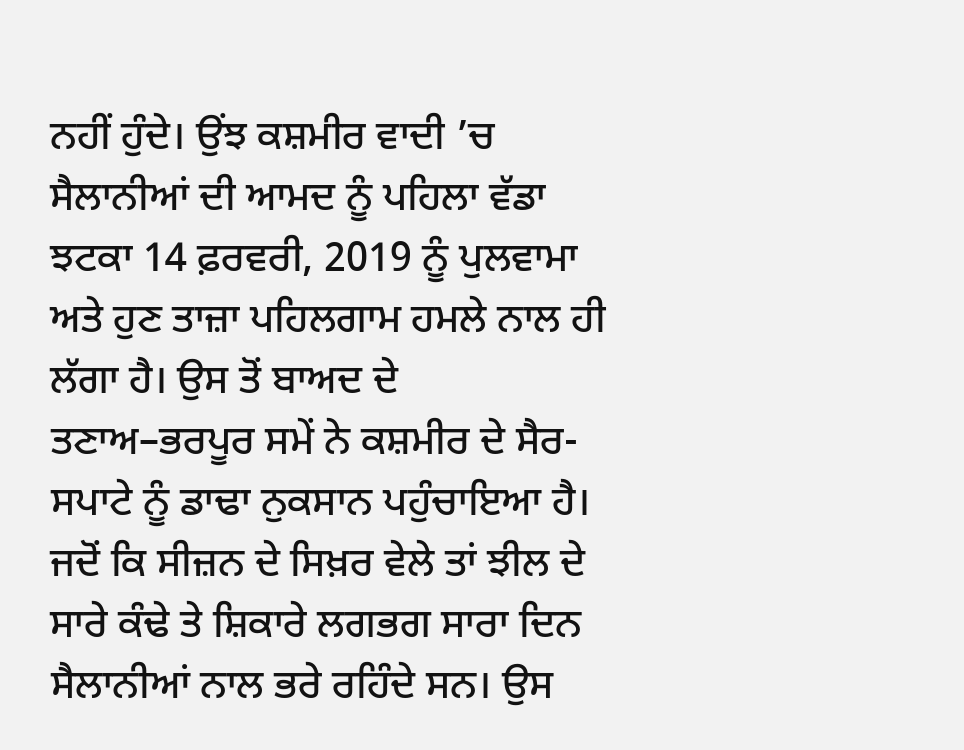ਨਹੀਂ ਹੁੰਦੇ। ਉਂਝ ਕਸ਼ਮੀਰ ਵਾਦੀ ’ਚ ਸੈਲਾਨੀਆਂ ਦੀ ਆਮਦ ਨੂੰ ਪਹਿਲਾ ਵੱਡਾ ਝਟਕਾ 14 ਫ਼ਰਵਰੀ, 2019 ਨੂੰ ਪੁਲਵਾਮਾ ਅਤੇ ਹੁਣ ਤਾਜ਼ਾ ਪਹਿਲਗਾਮ ਹਮਲੇ ਨਾਲ ਹੀ ਲੱਗਾ ਹੈ। ਉਸ ਤੋਂ ਬਾਅਦ ਦੇ ਤਣਾਅ–ਭਰਪੂਰ ਸਮੇਂ ਨੇ ਕਸ਼ਮੀਰ ਦੇ ਸੈਰ-ਸਪਾਟੇ ਨੂੰ ਡਾਢਾ ਨੁਕਸਾਨ ਪਹੁੰਚਾਇਆ ਹੈ। ਜਦੋਂ ਕਿ ਸੀਜ਼ਨ ਦੇ ਸਿਖ਼ਰ ਵੇਲੇ ਤਾਂ ਝੀਲ ਦੇ ਸਾਰੇ ਕੰਢੇ ਤੇ ਸ਼ਿਕਾਰੇ ਲਗਭਗ ਸਾਰਾ ਦਿਨ ਸੈਲਾਨੀਆਂ ਨਾਲ ਭਰੇ ਰਹਿੰਦੇ ਸਨ। ਉਸ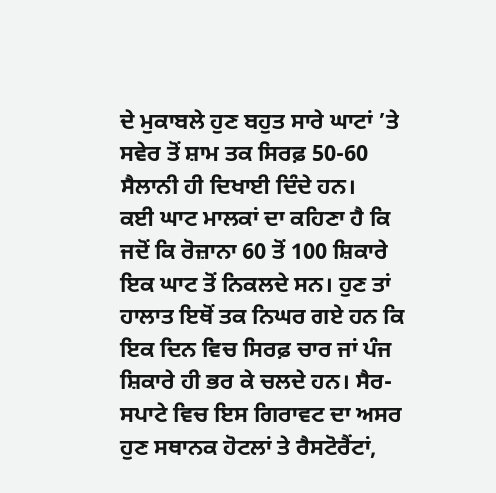ਦੇ ਮੁਕਾਬਲੇ ਹੁਣ ਬਹੁਤ ਸਾਰੇ ਘਾਟਾਂ ’ਤੇ ਸਵੇਰ ਤੋਂ ਸ਼ਾਮ ਤਕ ਸਿਰਫ਼ 50-60 ਸੈਲਾਨੀ ਹੀ ਦਿਖਾਈ ਦਿੰਦੇ ਹਨ।
ਕਈ ਘਾਟ ਮਾਲਕਾਂ ਦਾ ਕਹਿਣਾ ਹੈ ਕਿ ਜਦੋਂ ਕਿ ਰੋਜ਼ਾਨਾ 60 ਤੋਂ 100 ਸ਼ਿਕਾਰੇ ਇਕ ਘਾਟ ਤੋਂ ਨਿਕਲਦੇ ਸਨ। ਹੁਣ ਤਾਂ ਹਾਲਾਤ ਇਥੋਂ ਤਕ ਨਿਘਰ ਗਏ ਹਨ ਕਿ ਇਕ ਦਿਨ ਵਿਚ ਸਿਰਫ਼ ਚਾਰ ਜਾਂ ਪੰਜ ਸ਼ਿਕਾਰੇ ਹੀ ਭਰ ਕੇ ਚਲਦੇ ਹਨ। ਸੈਰ-ਸਪਾਟੇ ਵਿਚ ਇਸ ਗਿਰਾਵਟ ਦਾ ਅਸਰ ਹੁਣ ਸਥਾਨਕ ਹੋਟਲਾਂ ਤੇ ਰੈਸਟੋਰੈਂਟਾਂ,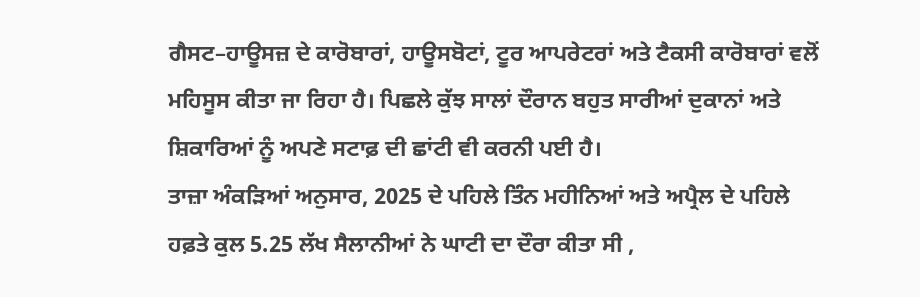ਗੈਸਟ–ਹਾਊਸਜ਼ ਦੇ ਕਾਰੋਬਾਰਾਂ, ਹਾਊਸਬੋਟਾਂ, ਟੂਰ ਆਪਰੇਟਰਾਂ ਅਤੇ ਟੈਕਸੀ ਕਾਰੋਬਾਰਾਂ ਵਲੋਂ ਮਹਿਸੂਸ ਕੀਤਾ ਜਾ ਰਿਹਾ ਹੈ। ਪਿਛਲੇ ਕੁੱਝ ਸਾਲਾਂ ਦੌਰਾਨ ਬਹੁਤ ਸਾਰੀਆਂ ਦੁਕਾਨਾਂ ਅਤੇ ਸ਼ਿਕਾਰਿਆਂ ਨੂੰ ਅਪਣੇ ਸਟਾਫ਼ ਦੀ ਛਾਂਟੀ ਵੀ ਕਰਨੀ ਪਈ ਹੈ।
ਤਾਜ਼ਾ ਅੰਕੜਿਆਂ ਅਨੁਸਾਰ, 2025 ਦੇ ਪਹਿਲੇ ਤਿੰਨ ਮਹੀਨਿਆਂ ਅਤੇ ਅਪ੍ਰੈਲ ਦੇ ਪਹਿਲੇ ਹਫ਼ਤੇ ਕੁਲ 5.25 ਲੱਖ ਸੈਲਾਨੀਆਂ ਨੇ ਘਾਟੀ ਦਾ ਦੌਰਾ ਕੀਤਾ ਸੀ ,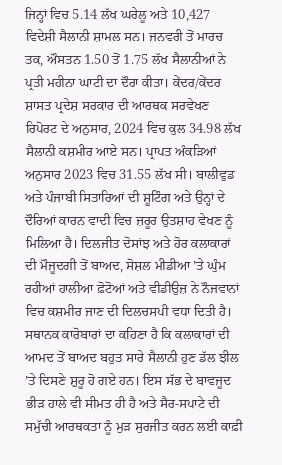ਜਿਨ੍ਹਾਂ ਵਿਚ 5.14 ਲੱਖ ਘਰੇਲੂ ਅਤੇ 10,427 ਵਿਦੇਸ਼ੀ ਸੈਲਾਨੀ ਸ਼ਾਮਲ ਸਨ। ਜਨਵਰੀ ਤੋਂ ਮਾਰਚ ਤਕ, ਔਸਤਨ 1.50 ਤੋਂ 1.75 ਲੱਖ ਸੈਲਾਨੀਆਂ ਨੇ ਪ੍ਰਤੀ ਮਹੀਨਾ ਘਾਟੀ ਦਾ ਦੌਰਾ ਕੀਤਾ। ਕੇਂਦਰ/ਕੇਂਦਰ ਸ਼ਾਸਤ ਪ੍ਰਦੇਸ਼ ਸਰਕਾਰ ਦੀ ਆਰਥਕ ਸਰਵੇਖਣ ਰਿਪੋਰਟ ਦੇ ਅਨੁਸਾਰ, 2024 ਵਿਚ ਕੁਲ 34.98 ਲੱਖ ਸੈਲਾਨੀ ਕਸ਼ਮੀਰ ਆਏ ਸਨ। ਪ੍ਰਾਪਤ ਅੰਕੜਿਆਂ ਅਨੁਸਾਰ 2023 ਵਿਚ 31.55 ਲੱਖ ਸੀ। ਬਾਲੀਵੁਡ ਅਤੇ ਪੰਜਾਬੀ ਸਿਤਾਰਿਆਂ ਦੀ ਸ਼ੂਟਿੰਗ ਅਤੇ ਉਨ੍ਹਾਂ ਦੇ ਦੌਰਿਆਂ ਕਾਰਨ ਵਾਦੀ ਵਿਚ ਜ਼ਰੂਰ ਉਤਸ਼ਾਹ ਵੇਖਣ ਨੂੰ ਮਿਲਿਆ ਹੈ। ਦਿਲਜੀਤ ਦੋਸਾਂਝ ਅਤੇ ਹੋਰ ਕਲਾਕਾਰਾਂ ਦੀ ਮੌਜੂਦਗੀ ਤੋਂ ਬਾਅਦ, ਸੋਸ਼ਲ ਮੀਡੀਆ ’ਤੇ ਘੁੰਮ ਰਹੀਆਂ ਹਾਲੀਆ ਫ਼ੋਟੋਆਂ ਅਤੇ ਵੀਡੀਉਜ਼ ਨੇ ਨੌਜਵਾਨਾਂ ਵਿਚ ਕਸ਼ਮੀਰ ਜਾਣ ਦੀ ਦਿਲਚਸਪੀ ਵਧਾ ਦਿਤੀ ਹੈ।
ਸਥਾਨਕ ਕਾਰੋਬਾਰਾਂ ਦਾ ਕਹਿਣਾ ਹੈ ਕਿ ਕਲਾਕਾਰਾਂ ਦੀ ਆਮਦ ਤੋਂ ਬਾਅਦ ਬਹੁਤ ਸਾਰੇ ਸੈਲਾਨੀ ਹੁਣ ਡੱਲ ਝੀਲ ’ਤੇ ਦਿਸਣੇ ਸ਼ੁਰੂ ਹੋ ਗਏ ਹਨ। ਇਸ ਸੱਭ ਦੇ ਬਾਵਜੂਦ ਭੀੜ ਹਾਲੇ ਵੀ ਸੀਮਤ ਹੀ ਹੈ ਅਤੇ ਸੈਰ-ਸਪਾਟੇ ਦੀ ਸਮੁੱਚੀ ਆਰਥਕਤਾ ਨੂੰ ਮੁੜ ਸੁਰਜੀਤ ਕਰਨ ਲਈ ਕਾਫ਼ੀ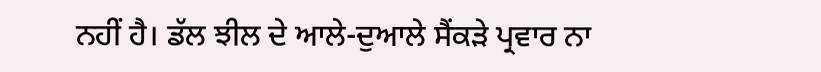ਨਹੀਂ ਹੈ। ਡੱਲ ਝੀਲ ਦੇ ਆਲੇ-ਦੁਆਲੇ ਸੈਂਕੜੇ ਪ੍ਰਵਾਰ ਨਾ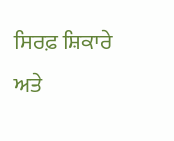ਸਿਰਫ਼ ਸ਼ਿਕਾਰੇ ਅਤੇ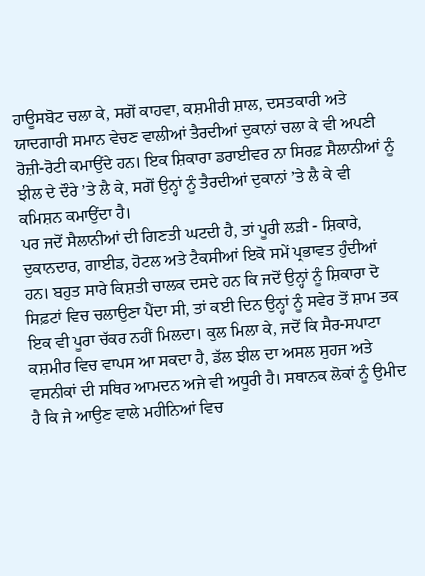ਹਾਊਸਬੋਟ ਚਲਾ ਕੇ, ਸਗੋਂ ਕਾਹਵਾ, ਕਸ਼ਮੀਰੀ ਸ਼ਾਲ, ਦਸਤਕਾਰੀ ਅਤੇ ਯਾਦਗਾਰੀ ਸਮਾਨ ਵੇਚਣ ਵਾਲੀਆਂ ਤੈਰਦੀਆਂ ਦੁਕਾਨਾਂ ਚਲਾ ਕੇ ਵੀ ਅਪਣੀ ਰੋਜ਼ੀ-ਰੋਟੀ ਕਮਾਉਂਦੇ ਹਨ। ਇਕ ਸ਼ਿਕਾਰਾ ਡਰਾਈਵਰ ਨਾ ਸਿਰਫ਼ ਸੈਲਾਨੀਆਂ ਨੂੰ ਝੀਲ ਦੇ ਦੌਰੇ ’ਤੇ ਲੈ ਕੇ, ਸਗੋਂ ਉਨ੍ਹਾਂ ਨੂੰ ਤੈਰਦੀਆਂ ਦੁਕਾਨਾਂ ’ਤੇ ਲੈ ਕੇ ਵੀ ਕਮਿਸ਼ਨ ਕਮਾਉਂਦਾ ਹੈ।
ਪਰ ਜਦੋਂ ਸੈਲਾਨੀਆਂ ਦੀ ਗਿਣਤੀ ਘਟਦੀ ਹੈ, ਤਾਂ ਪੂਰੀ ਲੜੀ - ਸ਼ਿਕਾਰੇ, ਦੁਕਾਨਦਾਰ, ਗਾਈਡ, ਹੋਟਲ ਅਤੇ ਟੈਕਸੀਆਂ ਇਕੋ ਸਮੇਂ ਪ੍ਰਭਾਵਤ ਹੁੰਦੀਆਂ ਹਨ। ਬਹੁਤ ਸਾਰੇ ਕਿਸ਼ਤੀ ਚਾਲਕ ਦਸਦੇ ਹਨ ਕਿ ਜਦੋਂ ਉਨ੍ਹਾਂ ਨੂੰ ਸ਼ਿਕਾਰਾ ਦੋ ਸਿਫ਼ਟਾਂ ਵਿਚ ਚਲਾਉਣਾ ਪੈਂਦਾ ਸੀ, ਤਾਂ ਕਈ ਦਿਨ ਉਨ੍ਹਾਂ ਨੂੰ ਸਵੇਰ ਤੋਂ ਸ਼ਾਮ ਤਕ ਇਕ ਵੀ ਪੂਰਾ ਚੱਕਰ ਨਹੀਂ ਮਿਲਦਾ। ਕੁਲ ਮਿਲਾ ਕੇ, ਜਦੋਂ ਕਿ ਸੈਰ-ਸਪਾਟਾ ਕਸ਼ਮੀਰ ਵਿਚ ਵਾਪਸ ਆ ਸਕਦਾ ਹੈ, ਡੱਲ ਝੀਲ ਦਾ ਅਸਲ ਸੁਹਜ ਅਤੇ ਵਸਨੀਕਾਂ ਦੀ ਸਥਿਰ ਆਮਦਨ ਅਜੇ ਵੀ ਅਧੂਰੀ ਹੈ। ਸਥਾਨਕ ਲੋਕਾਂ ਨੂੰ ਉਮੀਦ ਹੈ ਕਿ ਜੇ ਆਉਣ ਵਾਲੇ ਮਹੀਨਿਆਂ ਵਿਚ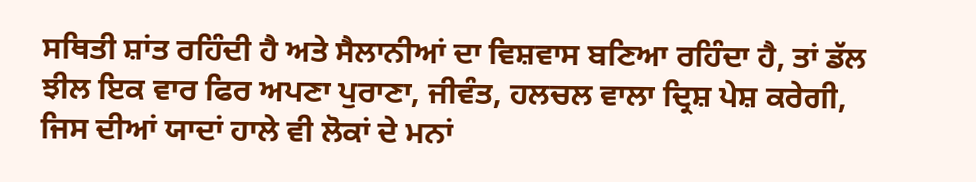ਸਥਿਤੀ ਸ਼ਾਂਤ ਰਹਿੰਦੀ ਹੈ ਅਤੇ ਸੈਲਾਨੀਆਂ ਦਾ ਵਿਸ਼ਵਾਸ ਬਣਿਆ ਰਹਿੰਦਾ ਹੈ, ਤਾਂ ਡੱਲ ਝੀਲ ਇਕ ਵਾਰ ਫਿਰ ਅਪਣਾ ਪੁਰਾਣਾ, ਜੀਵੰਤ, ਹਲਚਲ ਵਾਲਾ ਦ੍ਰਿਸ਼ ਪੇਸ਼ ਕਰੇਗੀ, ਜਿਸ ਦੀਆਂ ਯਾਦਾਂ ਹਾਲੇ ਵੀ ਲੋਕਾਂ ਦੇ ਮਨਾਂ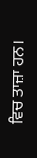ਵਿਚ ਤਾਜ਼ਾ ਹਨ।